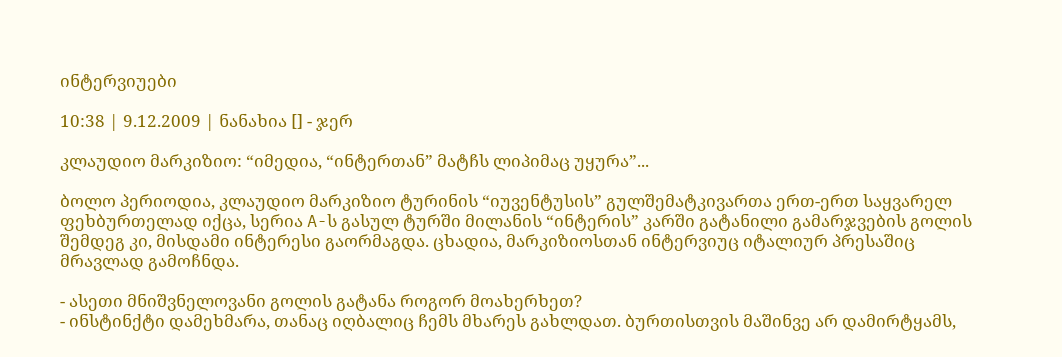ინტერვიუები

10:38 | 9.12.2009 | ნანახია [] - ჯერ

კლაუდიო მარკიზიო: “იმედია, “ინტერთან” მატჩს ლიპიმაც უყურა”...

ბოლო პერიოდია, კლაუდიო მარკიზიო ტურინის “იუვენტუსის” გულშემატკივართა ერთ-ერთ საყვარელ ფეხბურთელად იქცა, სერია A-ს გასულ ტურში მილანის “ინტერის” კარში გატანილი გამარჯვების გოლის შემდეგ კი, მისდამი ინტერესი გაორმაგდა. ცხადია, მარკიზიოსთან ინტერვიუც იტალიურ პრესაშიც მრავლად გამოჩნდა.

- ასეთი მნიშვნელოვანი გოლის გატანა როგორ მოახერხეთ?
- ინსტინქტი დამეხმარა, თანაც იღბალიც ჩემს მხარეს გახლდათ. ბურთისთვის მაშინვე არ დამირტყამს,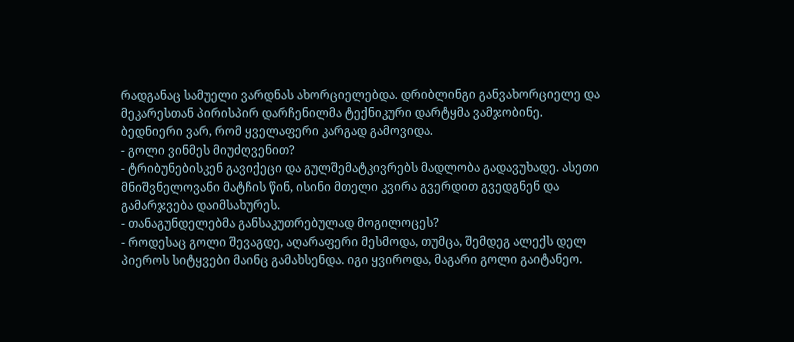რადგანაც სამუელი ვარდნას ახორციელებდა. დრიბლინგი განვახორციელე და მეკარესთან პირისპირ დარჩენილმა ტექნიკური დარტყმა ვამჯობინე. ბედნიერი ვარ, რომ ყველაფერი კარგად გამოვიდა.
- გოლი ვინმეს მიუძღვენით?
- ტრიბუნებისკენ გავიქეცი და გულშემატკივრებს მადლობა გადავუხადე. ასეთი მნიშვნელოვანი მატჩის წინ, ისინი მთელი კვირა გვერდით გვედგნენ და გამარჯვება დაიმსახურეს.
- თანაგუნდელებმა განსაკუთრებულად მოგილოცეს?
- როდესაც გოლი შევაგდე, აღარაფერი მესმოდა, თუმცა, შემდეგ ალექს დელ პიეროს სიტყვები მაინც გამახსენდა. იგი ყვიროდა, მაგარი გოლი გაიტანეო.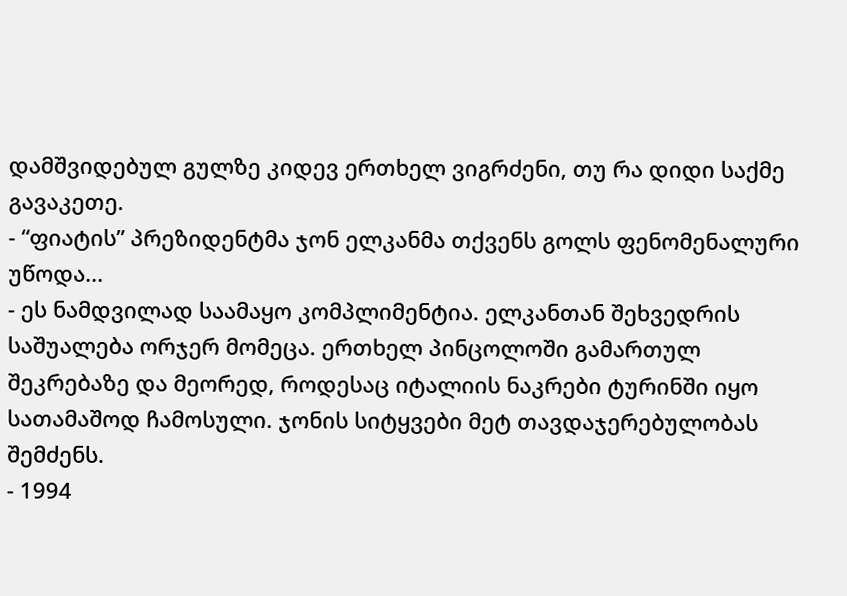დამშვიდებულ გულზე კიდევ ერთხელ ვიგრძენი, თუ რა დიდი საქმე გავაკეთე.
- “ფიატის” პრეზიდენტმა ჯონ ელკანმა თქვენს გოლს ფენომენალური უწოდა...
- ეს ნამდვილად საამაყო კომპლიმენტია. ელკანთან შეხვედრის საშუალება ორჯერ მომეცა. ერთხელ პინცოლოში გამართულ შეკრებაზე და მეორედ, როდესაც იტალიის ნაკრები ტურინში იყო სათამაშოდ ჩამოსული. ჯონის სიტყვები მეტ თავდაჯერებულობას შემძენს.
- 1994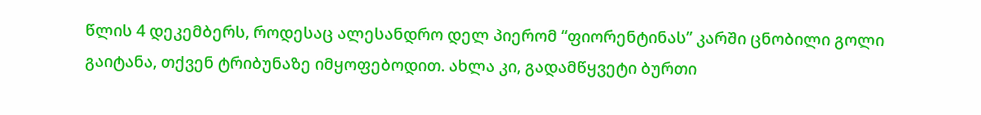წლის 4 დეკემბერს, როდესაც ალესანდრო დელ პიერომ “ფიორენტინას” კარში ცნობილი გოლი გაიტანა, თქვენ ტრიბუნაზე იმყოფებოდით. ახლა კი, გადამწყვეტი ბურთი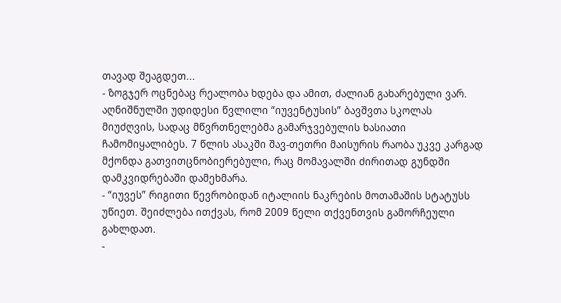თავად შეაგდეთ...
- ზოგჯერ ოცნებაც რეალობა ხდება და ამით, ძალიან გახარებული ვარ. აღნიშნულში უდიდესი წვლილი “იუვენტუსის” ბავშვთა სკოლას მიუძღვის, სადაც მწვრთნელებმა გამარჯვებულის ხასიათი ჩამომიყალიბეს. 7 წლის ასაკში შავ-თეთრი მაისურის რაობა უკვე კარგად მქონდა გათვითცნობიერებული, რაც მომავალში ძირითად გუნდში დამკვიდრებაში დამეხმარა.
- “იუვეს” რიგითი წევრობიდან იტალიის ნაკრების მოთამაშის სტატუსს უწიეთ. შეიძლება ითქვას, რომ 2009 წელი თქვენთვის გამორჩეული გახლდათ.
-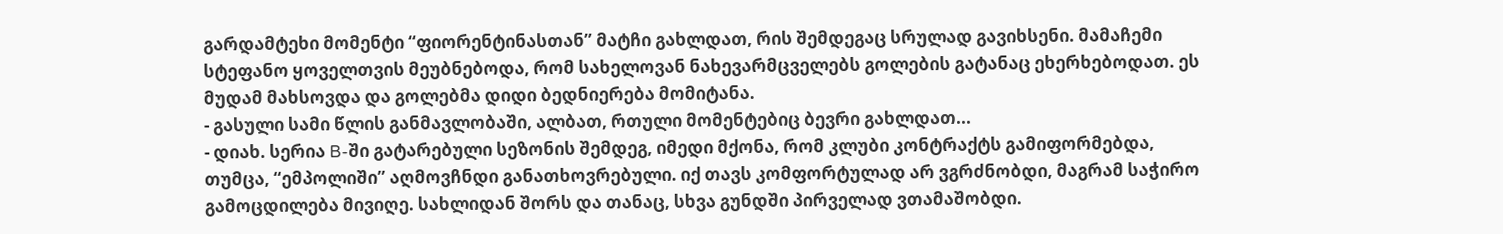გარდამტეხი მომენტი “ფიორენტინასთან” მატჩი გახლდათ, რის შემდეგაც სრულად გავიხსენი. მამაჩემი სტეფანო ყოველთვის მეუბნებოდა, რომ სახელოვან ნახევარმცველებს გოლების გატანაც ეხერხებოდათ. ეს მუდამ მახსოვდა და გოლებმა დიდი ბედნიერება მომიტანა.
- გასული სამი წლის განმავლობაში, ალბათ, რთული მომენტებიც ბევრი გახლდათ...
- დიახ. სერია B-ში გატარებული სეზონის შემდეგ, იმედი მქონა, რომ კლუბი კონტრაქტს გამიფორმებდა, თუმცა, “ემპოლიში” აღმოვჩნდი განათხოვრებული. იქ თავს კომფორტულად არ ვგრძნობდი, მაგრამ საჭირო გამოცდილება მივიღე. სახლიდან შორს და თანაც, სხვა გუნდში პირველად ვთამაშობდი.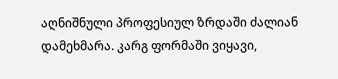აღნიშნული პროფესიულ ზრდაში ძალიან დამეხმარა. კარგ ფორმაში ვიყავი,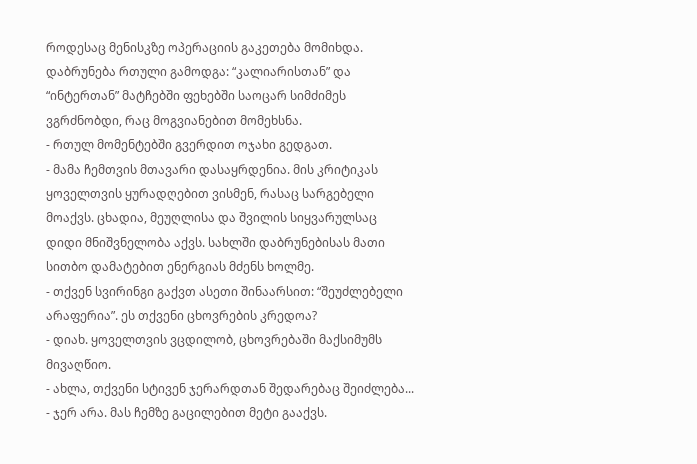როდესაც მენისკზე ოპერაციის გაკეთება მომიხდა. დაბრუნება რთული გამოდგა: “კალიარისთან” და “ინტერთან” მატჩებში ფეხებში საოცარ სიმძიმეს ვგრძნობდი, რაც მოგვიანებით მომეხსნა.
- რთულ მომენტებში გვერდით ოჯახი გედგათ.
- მამა ჩემთვის მთავარი დასაყრდენია. მის კრიტიკას ყოველთვის ყურადღებით ვისმენ, რასაც სარგებელი მოაქვს. ცხადია, მეუღლისა და შვილის სიყვარულსაც დიდი მნიშვნელობა აქვს. სახლში დაბრუნებისას მათი სითბო დამატებით ენერგიას მძენს ხოლმე.
- თქვენ სვირინგი გაქვთ ასეთი შინაარსით: “შეუძლებელი არაფერია”. ეს თქვენი ცხოვრების კრედოა?
- დიახ. ყოველთვის ვცდილობ, ცხოვრებაში მაქსიმუმს მივაღწიო.
- ახლა, თქვენი სტივენ ჯერარდთან შედარებაც შეიძლება...
- ჯერ არა. მას ჩემზე გაცილებით მეტი გააქვს.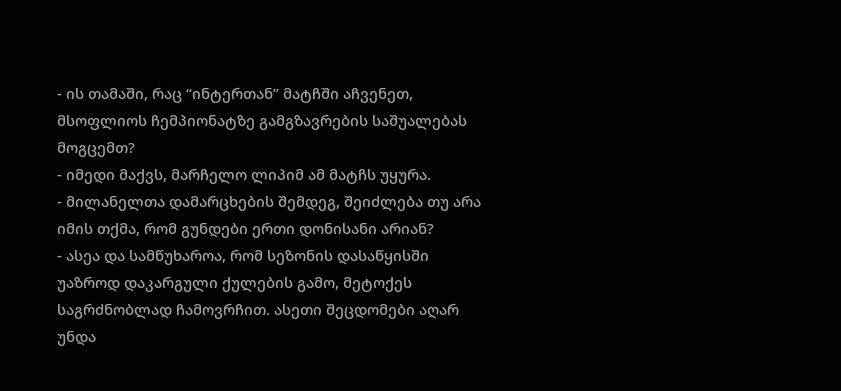- ის თამაში, რაც “ინტერთან” მატჩში აჩვენეთ, მსოფლიოს ჩემპიონატზე გამგზავრების საშუალებას მოგცემთ?
- იმედი მაქვს, მარჩელო ლიპიმ ამ მატჩს უყურა.
- მილანელთა დამარცხების შემდეგ, შეიძლება თუ არა იმის თქმა, რომ გუნდები ერთი დონისანი არიან?
- ასეა და სამწუხაროა, რომ სეზონის დასაწყისში უაზროდ დაკარგული ქულების გამო, მეტოქეს საგრძნობლად ჩამოვრჩით. ასეთი შეცდომები აღარ უნდა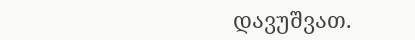დავუშვათ.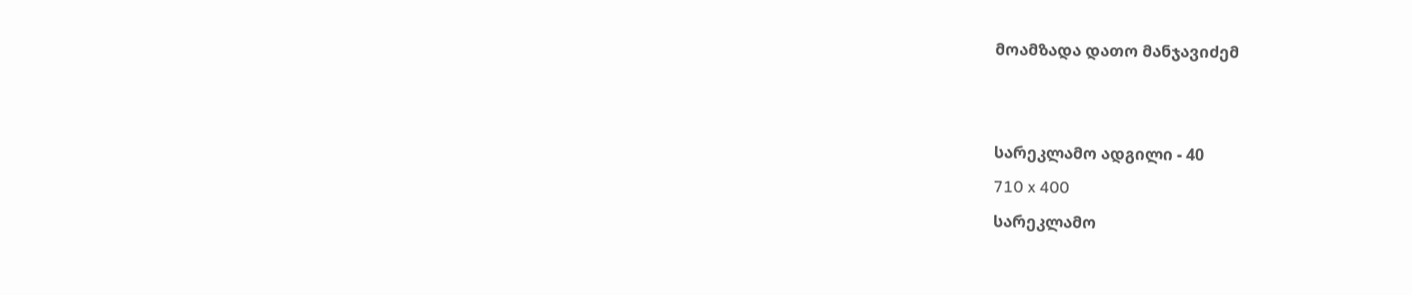მოამზადა დათო მანჯავიძემ


სარეკლამო ადგილი - 40
710 x 400
სარეკლამო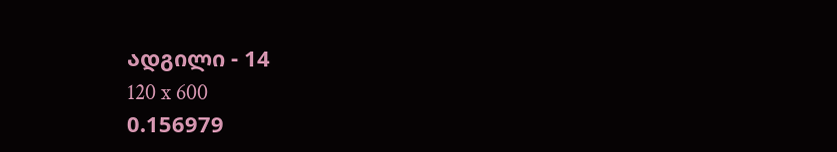ადგილი - 14
120 x 600
0.156979